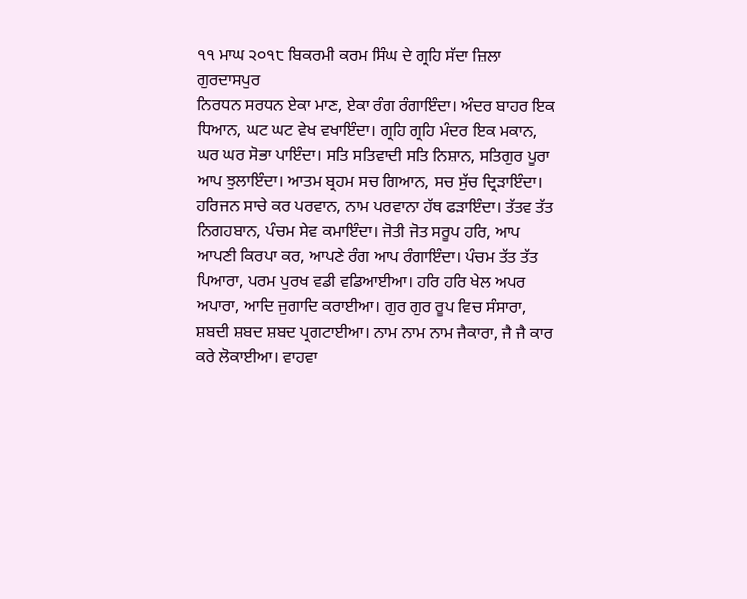੧੧ ਮਾਘ ੨੦੧੮ ਬਿਕਰਮੀ ਕਰਮ ਸਿੰਘ ਦੇ ਗ੍ਰਹਿ ਸੱਦਾ ਜ਼ਿਲਾ ਗੁਰਦਾਸਪੁਰ
ਨਿਰਧਨ ਸਰਧਨ ਏਕਾ ਮਾਣ, ਏਕਾ ਰੰਗ ਰੰਗਾਇੰਦਾ। ਅੰਦਰ ਬਾਹਰ ਇਕ ਧਿਆਨ, ਘਟ ਘਟ ਵੇਖ ਵਖਾਇੰਦਾ। ਗ੍ਰਹਿ ਗ੍ਰਹਿ ਮੰਦਰ ਇਕ ਮਕਾਨ, ਘਰ ਘਰ ਸੋਭਾ ਪਾਇੰਦਾ। ਸਤਿ ਸਤਿਵਾਦੀ ਸਤਿ ਨਿਸ਼ਾਨ, ਸਤਿਗੁਰ ਪੂਰਾ ਆਪ ਝੁਲਾਇੰਦਾ। ਆਤਮ ਬ੍ਰਹਮ ਸਚ ਗਿਆਨ, ਸਚ ਸੁੱਚ ਦ੍ਰਿੜਾਇੰਦਾ। ਹਰਿਜਨ ਸਾਚੇ ਕਰ ਪਰਵਾਨ, ਨਾਮ ਪਰਵਾਨਾ ਹੱਥ ਫੜਾਇੰਦਾ। ਤੱਤਵ ਤੱਤ ਨਿਗਹਬਾਨ, ਪੰਚਮ ਸੇਵ ਕਮਾਇੰਦਾ। ਜੋਤੀ ਜੋਤ ਸਰੂਪ ਹਰਿ, ਆਪ ਆਪਣੀ ਕਿਰਪਾ ਕਰ, ਆਪਣੇ ਰੰਗ ਆਪ ਰੰਗਾਇੰਦਾ। ਪੰਚਮ ਤੱਤ ਤੱਤ ਪਿਆਰਾ, ਪਰਮ ਪੁਰਖ ਵਡੀ ਵਡਿਆਈਆ। ਹਰਿ ਹਰਿ ਖੇਲ ਅਪਰ ਅਪਾਰਾ, ਆਦਿ ਜੁਗਾਦਿ ਕਰਾਈਆ। ਗੁਰ ਗੁਰ ਰੂਪ ਵਿਚ ਸੰਸਾਰਾ, ਸ਼ਬਦੀ ਸ਼ਬਦ ਸ਼ਬਦ ਪ੍ਰਗਟਾਈਆ। ਨਾਮ ਨਾਮ ਨਾਮ ਜੈਕਾਰਾ, ਜੈ ਜੈ ਕਾਰ ਕਰੇ ਲੋਕਾਈਆ। ਵਾਹਵਾ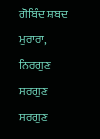ਗੋਬਿੰਦ ਸ਼ਬਦ ਮੁਰਾਰਾ, ਨਿਰਗੁਣ ਸਰਗੁਣ ਸਰਗੁਣ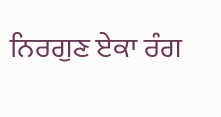ਨਿਰਗੁਣ ਏਕਾ ਰੰਗ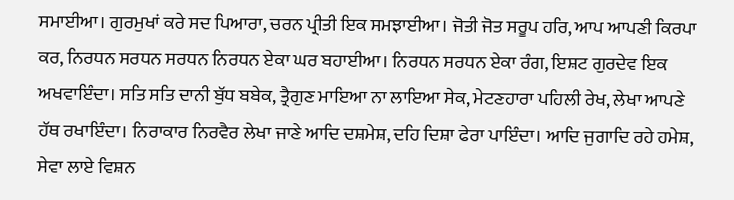ਸਮਾਈਆ। ਗੁਰਮੁਖਾਂ ਕਰੇ ਸਦ ਪਿਆਰਾ, ਚਰਨ ਪ੍ਰੀਤੀ ਇਕ ਸਮਝਾਈਆ। ਜੋਤੀ ਜੋਤ ਸਰੂਪ ਹਰਿ, ਆਪ ਆਪਣੀ ਕਿਰਪਾ ਕਰ, ਨਿਰਧਨ ਸਰਧਨ ਸਰਧਨ ਨਿਰਧਨ ਏਕਾ ਘਰ ਬਹਾਈਆ। ਨਿਰਧਨ ਸਰਧਨ ਏਕਾ ਰੰਗ, ਇਸ਼ਟ ਗੁਰਦੇਵ ਇਕ ਅਖਵਾਇੰਦਾ। ਸਤਿ ਸਤਿ ਦਾਨੀ ਬੁੱਧ ਬਬੇਕ, ਤ੍ਰੈਗੁਣ ਮਾਇਆ ਨਾ ਲਾਇਆ ਸੇਕ, ਮੇਟਣਹਾਰਾ ਪਹਿਲੀ ਰੇਖ, ਲੇਖਾ ਆਪਣੇ ਹੱਥ ਰਖਾਇੰਦਾ। ਨਿਰਾਕਾਰ ਨਿਰਵੈਰ ਲੇਖਾ ਜਾਣੇ ਆਦਿ ਦਸ਼ਮੇਸ਼, ਦਹਿ ਦਿਸ਼ਾ ਫੇਰਾ ਪਾਇੰਦਾ। ਆਦਿ ਜੁਗਾਦਿ ਰਹੇ ਹਮੇਸ਼, ਸੇਵਾ ਲਾਏ ਵਿਸ਼ਨ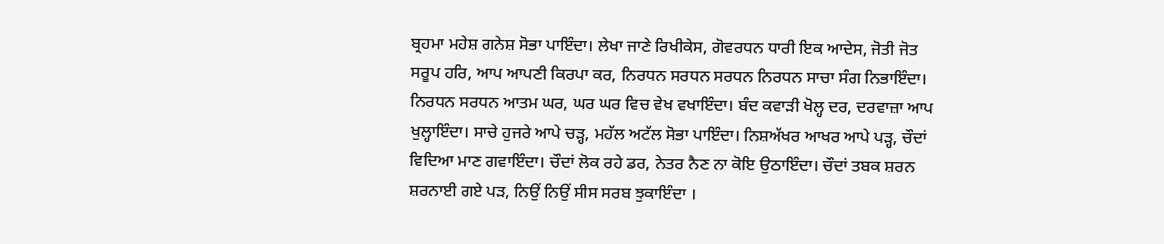ਬ੍ਰਹਮਾ ਮਹੇਸ਼ ਗਨੇਸ਼ ਸੋਭਾ ਪਾਇੰਦਾ। ਲੇਖਾ ਜਾਣੇ ਰਿਖੀਕੇਸ, ਗੋਵਰਧਨ ਧਾਰੀ ਇਕ ਆਦੇਸ, ਜੋਤੀ ਜੋਤ ਸਰੂਪ ਹਰਿ, ਆਪ ਆਪਣੀ ਕਿਰਪਾ ਕਰ, ਨਿਰਧਨ ਸਰਧਨ ਸਰਧਨ ਨਿਰਧਨ ਸਾਚਾ ਸੰਗ ਨਿਭਾਇੰਦਾ। ਨਿਰਧਨ ਸਰਧਨ ਆਤਮ ਘਰ, ਘਰ ਘਰ ਵਿਚ ਵੇਖ ਵਖਾਇੰਦਾ। ਬੰਦ ਕਵਾੜੀ ਖੋਲ੍ਹ ਦਰ, ਦਰਵਾਜ਼ਾ ਆਪ ਖੁਲ੍ਹਾਇੰਦਾ। ਸਾਚੇ ਹੁਜਰੇ ਆਪੇ ਚੜ੍ਹ, ਮਹੱਲ ਅਟੱਲ ਸੋਭਾ ਪਾਇੰਦਾ। ਨਿਸ਼ਅੱਖਰ ਆਖਰ ਆਪੇ ਪੜ੍ਹ, ਚੌਦਾਂ ਵਿਦਿਆ ਮਾਣ ਗਵਾਇੰਦਾ। ਚੌਦਾਂ ਲੋਕ ਰਹੇ ਡਰ, ਨੇਤਰ ਨੈਣ ਨਾ ਕੋਇ ਉਠਾਇੰਦਾ। ਚੌਦਾਂ ਤਬਕ ਸ਼ਰਨ ਸ਼ਰਨਾਈ ਗਏ ਪੜ, ਨਿਉਂ ਨਿਉਂ ਸੀਸ ਸਰਬ ਝੁਕਾਇੰਦਾ ।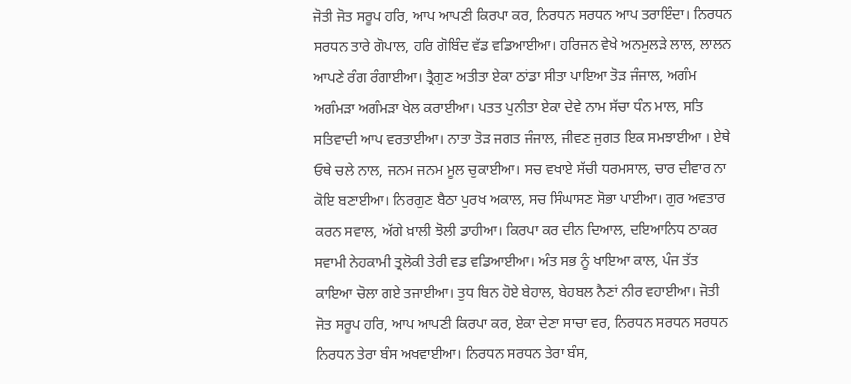ਜੋਤੀ ਜੋਤ ਸਰੂਪ ਹਰਿ, ਆਪ ਆਪਣੀ ਕਿਰਪਾ ਕਰ, ਨਿਰਧਨ ਸਰਧਨ ਆਪ ਤਰਾਇੰਦਾ। ਨਿਰਧਨ ਸਰਧਨ ਤਾਰੇ ਗੋਪਾਲ, ਹਰਿ ਗੋਬਿੰਦ ਵੱਡ ਵਡਿਆਈਆ। ਹਰਿਜਨ ਵੇਖੇ ਅਨਮੁਲੜੇ ਲਾਲ, ਲਾਲਨ ਆਪਣੇ ਰੰਗ ਰੰਗਾਈਆ। ਤ੍ਰੈਗੁਣ ਅਤੀਤਾ ਏਕਾ ਠਾਂਡਾ ਸੀਤਾ ਪਾਇਆ ਤੋੜ ਜੰਜਾਲ, ਅਗੰਮ ਅਗੰਮੜਾ ਅਗੰਮੜਾ ਖੇਲ ਕਰਾਈਆ। ਪਤਤ ਪੁਨੀਤਾ ਏਕਾ ਦੇਵੇ ਨਾਮ ਸੱਚਾ ਧੰਨ ਮਾਲ, ਸਤਿ ਸਤਿਵਾਦੀ ਆਪ ਵਰਤਾਈਆ। ਨਾਤਾ ਤੋੜ ਜਗਤ ਜੰਜਾਲ, ਜੀਵਣ ਜੁਗਤ ਇਕ ਸਮਝਾਈਆ । ਏਥੇ ਓਥੇ ਚਲੇ ਨਾਲ, ਜਨਮ ਜਨਮ ਮੂਲ ਚੁਕਾਈਆ। ਸਚ ਵਖਾਏ ਸੱਚੀ ਧਰਮਸਾਲ, ਚਾਰ ਦੀਵਾਰ ਨਾ ਕੋਇ ਬਣਾਈਆ। ਨਿਰਗੁਣ ਬੈਠਾ ਪੁਰਖ ਅਕਾਲ, ਸਚ ਸਿੰਘਾਸਣ ਸੋਭਾ ਪਾਈਆ। ਗੁਰ ਅਵਤਾਰ ਕਰਨ ਸਵਾਲ, ਅੱਗੇ ਖ਼ਾਲੀ ਝੋਲੀ ਡਾਹੀਆ। ਕਿਰਪਾ ਕਰ ਦੀਨ ਦਿਆਲ, ਦਇਆਨਿਧ ਠਾਕਰ ਸਵਾਮੀ ਨੇਹਕਾਮੀ ਤ੍ਰਲੋਕੀ ਤੇਰੀ ਵਡ ਵਡਿਆਈਆ। ਅੰਤ ਸਭ ਨੂੰ ਖਾਇਆ ਕਾਲ, ਪੰਜ ਤੱਤ ਕਾਇਆ ਚੋਲਾ ਗਏ ਤਜਾਈਆ। ਤੁਧ ਬਿਨ ਹੋਏ ਬੇਹਾਲ, ਬੇਹਬਲ ਨੈਣਾਂ ਨੀਰ ਵਹਾਈਆ। ਜੋਤੀ ਜੋਤ ਸਰੂਪ ਹਰਿ, ਆਪ ਆਪਣੀ ਕਿਰਪਾ ਕਰ, ਏਕਾ ਦੇਣਾ ਸਾਚਾ ਵਰ, ਨਿਰਧਨ ਸਰਧਨ ਸਰਧਨ ਨਿਰਧਨ ਤੇਰਾ ਬੰਸ ਅਖਵਾਈਆ। ਨਿਰਧਨ ਸਰਧਨ ਤੇਰਾ ਬੰਸ,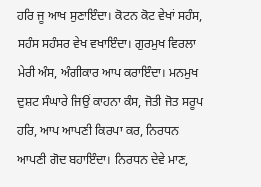ਹਰਿ ਜੂ ਆਖ ਸੁਣਾਇੰਦਾ। ਕੋਟਨ ਕੋਟ ਵੇਖਾਂ ਸਹੰਸ, ਸਹੰਸ ਸਹੰਸਰ ਵੇਖ ਵਖਾਇੰਦਾ। ਗੁਰਮੁਖ ਵਿਰਲਾ ਮੇਰੀ ਅੰਸ, ਅੰਗੀਕਾਰ ਆਪ ਕਰਾਇੰਦਾ। ਮਨਮੁਖ ਦੁਸ਼ਟ ਸੰਘਾਰੇ ਜਿਉਂ ਕਾਹਨਾ ਕੰਸ, ਜੋਤੀ ਜੋਤ ਸਰੂਪ ਹਰਿ, ਆਪ ਆਪਣੀ ਕਿਰਪਾ ਕਰ, ਨਿਰਧਨ ਆਪਣੀ ਗੋਦ ਬਹਾਇੰਦਾ। ਨਿਰਧਨ ਦੇਵੇ ਮਾਣ,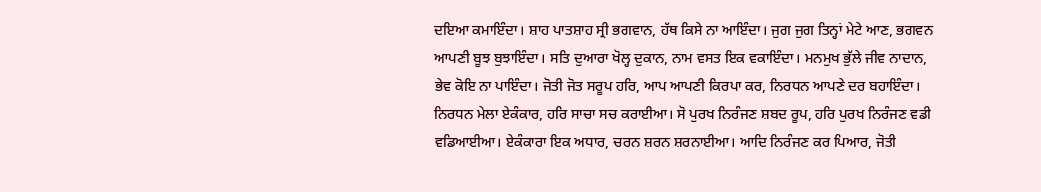ਦਇਆ ਕਮਾਇੰਦਾ। ਸ਼ਾਹ ਪਾਤਸ਼ਾਹ ਸ੍ਰੀ ਭਗਵਾਨ, ਹੱਥ ਕਿਸੇ ਨਾ ਆਇੰਦਾ। ਜੁਗ ਜੁਗ ਤਿਨ੍ਹਾਂ ਮੇਟੇ ਆਣ, ਭਗਵਨ ਆਪਣੀ ਬੂਝ ਬੁਝਾਇੰਦਾ। ਸਤਿ ਦੁਆਰਾ ਖੋਲ੍ਹ ਦੁਕਾਨ, ਨਾਮ ਵਸਤ ਇਕ ਵਕਾਇੰਦਾ। ਮਨਮੁਖ ਭੁੱਲੇ ਜੀਵ ਨਾਦਾਨ, ਭੇਵ ਕੋਇ ਨਾ ਪਾਇੰਦਾ। ਜੋਤੀ ਜੋਤ ਸਰੂਪ ਹਰਿ, ਆਪ ਆਪਣੀ ਕਿਰਪਾ ਕਰ, ਨਿਰਧਨ ਆਪਣੇ ਦਰ ਬਹਾਇੰਦਾ। ਨਿਰਧਨ ਮੇਲਾ ਏਕੰਕਾਰ, ਹਰਿ ਸਾਚਾ ਸਚ ਕਰਾਈਆ। ਸੋ ਪੁਰਖ ਨਿਰੰਜਣ ਸ਼ਬਦ ਰੂਪ, ਹਰਿ ਪੁਰਖ ਨਿਰੰਜਣ ਵਡੀ ਵਡਿਆਈਆ। ਏਕੰਕਾਰਾ ਇਕ ਅਧਾਰ, ਚਰਨ ਸ਼ਰਨ ਸ਼ਰਨਾਈਆ। ਆਦਿ ਨਿਰੰਜਣ ਕਰ ਪਿਆਰ, ਜੋਤੀ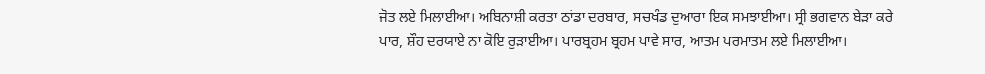ਜੋਤ ਲਏ ਮਿਲਾਈਆ। ਅਬਿਨਾਸ਼ੀ ਕਰਤਾ ਠਾਂਡਾ ਦਰਬਾਰ, ਸਚਖੰਡ ਦੁਆਰਾ ਇਕ ਸਮਝਾਈਆ। ਸ੍ਰੀ ਭਗਵਾਨ ਬੇੜਾ ਕਰੇ ਪਾਰ, ਸ਼ੌਹ ਦਰਯਾਏ ਨਾ ਕੋਇ ਰੁੜਾਈਆ। ਪਾਰਬ੍ਰਹਮ ਬ੍ਰਹਮ ਪਾਵੇ ਸਾਰ, ਆਤਮ ਪਰਮਾਤਮ ਲਏ ਮਿਲਾਈਆ।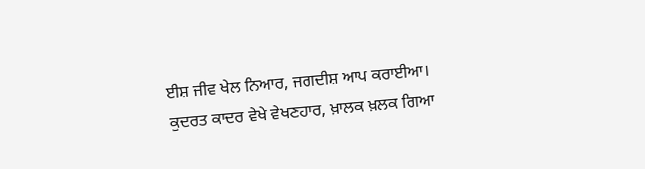ਈਸ਼ ਜੀਵ ਖੇਲ ਨਿਆਰ, ਜਗਦੀਸ਼ ਆਪ ਕਰਾਈਆ। ਕੁਦਰਤ ਕਾਦਰ ਵੇਖੇ ਵੇਖਣਹਾਰ, ਖ਼ਾਲਕ ਖ਼ਲਕ ਗਿਆ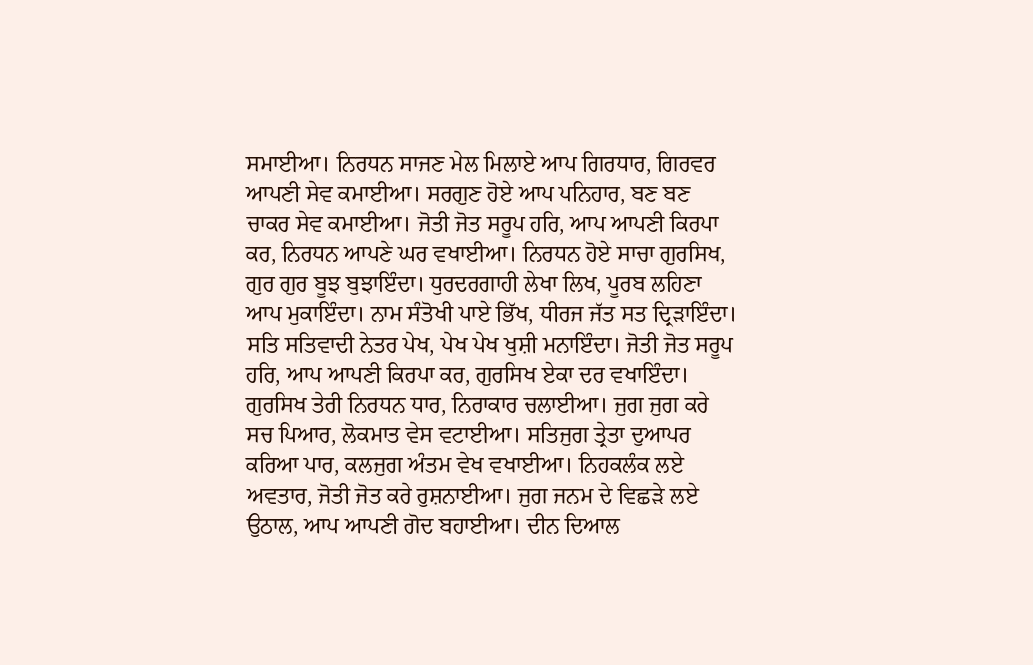ਸਮਾਈਆ। ਨਿਰਧਨ ਸਾਜਣ ਮੇਲ ਮਿਲਾਏ ਆਪ ਗਿਰਧਾਰ, ਗਿਰਵਰ ਆਪਣੀ ਸੇਵ ਕਮਾਈਆ। ਸਰਗੁਣ ਹੋਏ ਆਪ ਪਨਿਹਾਰ, ਬਣ ਬਣ ਚਾਕਰ ਸੇਵ ਕਮਾਈਆ। ਜੋਤੀ ਜੋਤ ਸਰੂਪ ਹਰਿ, ਆਪ ਆਪਣੀ ਕਿਰਪਾ ਕਰ, ਨਿਰਧਨ ਆਪਣੇ ਘਰ ਵਖਾਈਆ। ਨਿਰਧਨ ਹੋਏ ਸਾਚਾ ਗੁਰਸਿਖ, ਗੁਰ ਗੁਰ ਬੂਝ ਬੁਝਾਇੰਦਾ। ਧੁਰਦਰਗਾਹੀ ਲੇਖਾ ਲਿਖ, ਪੂਰਬ ਲਹਿਣਾ ਆਪ ਮੁਕਾਇੰਦਾ। ਨਾਮ ਸੰਤੋਖੀ ਪਾਏ ਭਿੱਖ, ਧੀਰਜ ਜੱਤ ਸਤ ਦ੍ਰਿੜਾਇੰਦਾ। ਸਤਿ ਸਤਿਵਾਦੀ ਨੇਤਰ ਪੇਖ, ਪੇਖ ਪੇਖ ਖੁਸ਼ੀ ਮਨਾਇੰਦਾ। ਜੋਤੀ ਜੋਤ ਸਰੂਪ ਹਰਿ, ਆਪ ਆਪਣੀ ਕਿਰਪਾ ਕਰ, ਗੁਰਸਿਖ ਏਕਾ ਦਰ ਵਖਾਇੰਦਾ। ਗੁਰਸਿਖ ਤੇਰੀ ਨਿਰਧਨ ਧਾਰ, ਨਿਰਾਕਾਰ ਚਲਾਈਆ। ਜੁਗ ਜੁਗ ਕਰੇ ਸਚ ਪਿਆਰ, ਲੋਕਮਾਤ ਵੇਸ ਵਟਾਈਆ। ਸਤਿਜੁਗ ਤ੍ਰੇਤਾ ਦੁਆਪਰ ਕਰਿਆ ਪਾਰ, ਕਲਜੁਗ ਅੰਤਮ ਵੇਖ ਵਖਾਈਆ। ਨਿਹਕਲੰਕ ਲਏ ਅਵਤਾਰ, ਜੋਤੀ ਜੋਤ ਕਰੇ ਰੁਸ਼ਨਾਈਆ। ਜੁਗ ਜਨਮ ਦੇ ਵਿਛੜੇ ਲਏ ਉਠਾਲ, ਆਪ ਆਪਣੀ ਗੋਦ ਬਹਾਈਆ। ਦੀਨ ਦਿਆਲ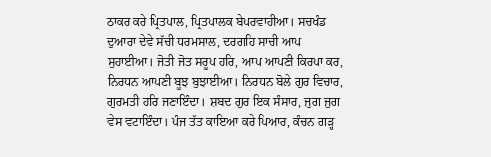ਠਾਕਰ ਕਰੇ ਪ੍ਰਿਤਪਾਲ, ਪ੍ਰਿਤਪਾਲਕ ਬੇਪਰਵਾਹੀਆ। ਸਚਖੰਡ ਦੁਆਰਾ ਦੇਵੇ ਸੱਚੀ ਧਰਮਸਾਲ, ਦਰਗਹਿ ਸਾਚੀ ਆਪ ਸੁਹਾਈਆ। ਜੋਤੀ ਜੋਤ ਸਰੂਪ ਹਰਿ, ਆਪ ਆਪਣੀ ਕਿਰਪਾ ਕਰ, ਨਿਰਧਨ ਆਪਣੀ ਬੂਝ ਬੁਝਾਈਆ। ਨਿਰਧਨ ਬੋਲੇ ਗੁਰ ਵਿਚਾਰ, ਗੁਰਮਤੀ ਹਰਿ ਜਣਾਇੰਦਾ। ਸ਼ਬਦ ਗੁਰ ਇਕ ਸੰਸਾਰ, ਜੁਗ ਜੁਗ ਵੇਸ ਵਟਾਇੰਦਾ। ਪੰਜ ਤੱਤ ਕਾਇਆ ਕਰੇ ਪਿਆਰ, ਕੰਚਨ ਗੜ੍ਹ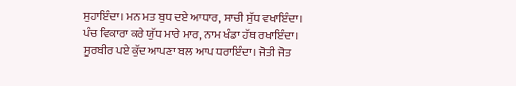ਸੁਹਾਇੰਦਾ। ਮਨ ਮਤ ਬੁਧ ਦਏ ਆਧਾਰ, ਸਾਚੀ ਸੁੱਧ ਵਖਾਇੰਦਾ। ਪੰਚ ਵਿਕਾਰਾ ਕਰੇ ਯੁੱਧ ਮਾਰੇ ਮਾਰ, ਨਾਮ ਖੰਡਾ ਹੱਥ ਰਖਾਇੰਦਾ। ਸੂਰਬੀਰ ਪਏ ਕੁੱਦ ਆਪਣਾ ਬਲ ਆਪ ਧਰਾਇੰਦਾ। ਜੋਤੀ ਜੋਤ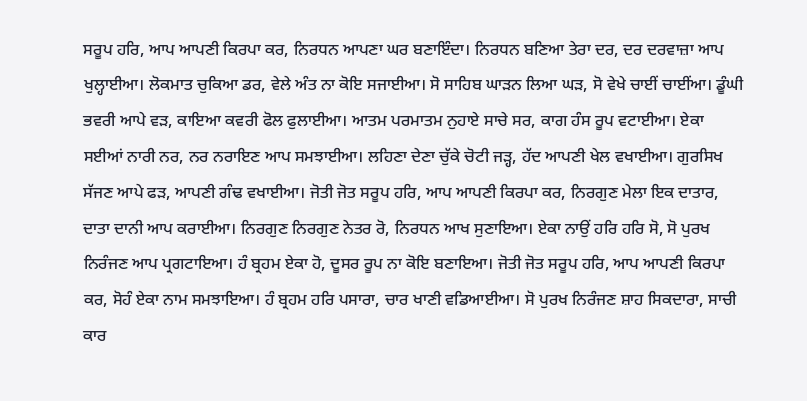ਸਰੂਪ ਹਰਿ, ਆਪ ਆਪਣੀ ਕਿਰਪਾ ਕਰ, ਨਿਰਧਨ ਆਪਣਾ ਘਰ ਬਣਾਇੰਦਾ। ਨਿਰਧਨ ਬਣਿਆ ਤੇਰਾ ਦਰ, ਦਰ ਦਰਵਾਜ਼ਾ ਆਪ ਖੁਲ੍ਹਾਈਆ। ਲੋਕਮਾਤ ਚੁਕਿਆ ਡਰ, ਵੇਲੇ ਅੰਤ ਨਾ ਕੋਇ ਸਜਾਈਆ। ਸੋ ਸਾਹਿਬ ਘਾੜਨ ਲਿਆ ਘੜ, ਸੋ ਵੇਖੇ ਚਾਈਂ ਚਾਈਂਆ। ਡੂੰਘੀ ਭਵਰੀ ਆਪੇ ਵੜ, ਕਾਇਆ ਕਵਰੀ ਫੋਲ ਫੁਲਾਈਆ। ਆਤਮ ਪਰਮਾਤਮ ਨੁਹਾਏ ਸਾਚੇ ਸਰ, ਕਾਗ ਹੰਸ ਰੂਪ ਵਟਾਈਆ। ਏਕਾ ਸਈਆਂ ਨਾਰੀ ਨਰ, ਨਰ ਨਰਾਇਣ ਆਪ ਸਮਝਾਈਆ। ਲਹਿਣਾ ਦੇਣਾ ਚੁੱਕੇ ਚੋਟੀ ਜੜ੍ਹ, ਹੱਦ ਆਪਣੀ ਖੇਲ ਵਖਾਈਆ। ਗੁਰਸਿਖ ਸੱਜਣ ਆਪੇ ਫੜ, ਆਪਣੀ ਗੰਢ ਵਖਾਈਆ। ਜੋਤੀ ਜੋਤ ਸਰੂਪ ਹਰਿ, ਆਪ ਆਪਣੀ ਕਿਰਪਾ ਕਰ, ਨਿਰਗੁਣ ਮੇਲਾ ਇਕ ਦਾਤਾਰ, ਦਾਤਾ ਦਾਨੀ ਆਪ ਕਰਾਈਆ। ਨਿਰਗੁਣ ਨਿਰਗੁਣ ਨੇਤਰ ਰੋ, ਨਿਰਧਨ ਆਖ ਸੁਣਾਇਆ। ਏਕਾ ਨਾਉਂ ਹਰਿ ਹਰਿ ਸੋ, ਸੋ ਪੁਰਖ ਨਿਰੰਜਣ ਆਪ ਪ੍ਰਗਟਾਇਆ। ਹੰ ਬ੍ਰਹਮ ਏਕਾ ਹੋ, ਦੂਸਰ ਰੂਪ ਨਾ ਕੋਇ ਬਣਾਇਆ। ਜੋਤੀ ਜੋਤ ਸਰੂਪ ਹਰਿ, ਆਪ ਆਪਣੀ ਕਿਰਪਾ ਕਰ, ਸੋਹੰ ਏਕਾ ਨਾਮ ਸਮਝਾਇਆ। ਹੰ ਬ੍ਰਹਮ ਹਰਿ ਪਸਾਰਾ, ਚਾਰ ਖਾਣੀ ਵਡਿਆਈਆ। ਸੋ ਪੁਰਖ ਨਿਰੰਜਣ ਸ਼ਾਹ ਸਿਕਦਾਰਾ, ਸਾਚੀ ਕਾਰ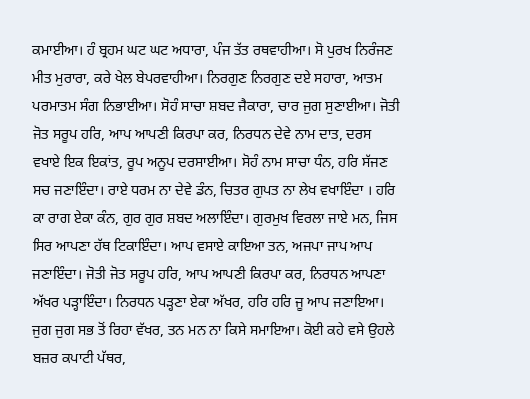ਕਮਾਈਆ। ਹੰ ਬ੍ਰਹਮ ਘਟ ਘਟ ਅਧਾਰਾ, ਪੰਜ ਤੱਤ ਰਥਵਾਹੀਆ। ਸੋ ਪੁਰਖ ਨਿਰੰਜਣ ਮੀਤ ਮੁਰਾਰਾ, ਕਰੇ ਖੇਲ ਬੇਪਰਵਾਹੀਆ। ਨਿਰਗੁਣ ਨਿਰਗੁਣ ਦਏ ਸਹਾਰਾ, ਆਤਮ ਪਰਮਾਤਮ ਸੰਗ ਨਿਭਾਈਆ। ਸੋਹੰ ਸਾਚਾ ਸ਼ਬਦ ਜੈਕਾਰਾ, ਚਾਰ ਜੁਗ ਸੁਣਾਈਆ। ਜੋਤੀ ਜੋਤ ਸਰੂਪ ਹਰਿ, ਆਪ ਆਪਣੀ ਕਿਰਪਾ ਕਰ, ਨਿਰਧਨ ਦੇਵੇ ਨਾਮ ਦਾਤ, ਦਰਸ ਵਖਾਏ ਇਕ ਇਕਾਂਤ, ਰੂਪ ਅਨੂਪ ਦਰਸਾਈਆ। ਸੋਹੰ ਨਾਮ ਸਾਚਾ ਧੰਨ, ਹਰਿ ਸੱਜਣ ਸਚ ਜਣਾਇੰਦਾ। ਰਾਏ ਧਰਮ ਨਾ ਦੇਵੇ ਡੰਨ, ਚਿਤਰ ਗੁਪਤ ਨਾ ਲੇਖ ਵਖਾਇੰਦਾ । ਹਰਿ ਕਾ ਰਾਗ ਏਕਾ ਕੰਨ, ਗੁਰ ਗੁਰ ਸ਼ਬਦ ਅਲਾਇੰਦਾ। ਗੁਰਮੁਖ ਵਿਰਲਾ ਜਾਏ ਮਨ, ਜਿਸ ਸਿਰ ਆਪਣਾ ਹੱਥ ਟਿਕਾਇੰਦਾ। ਆਪ ਵਸਾਏ ਕਾਇਆ ਤਨ, ਅਜਪਾ ਜਾਪ ਆਪ ਜਣਾਇੰਦਾ। ਜੋਤੀ ਜੋਤ ਸਰੂਪ ਹਰਿ, ਆਪ ਆਪਣੀ ਕਿਰਪਾ ਕਰ, ਨਿਰਧਨ ਆਪਣਾ ਅੱਖਰ ਪੜ੍ਹਾਇੰਦਾ। ਨਿਰਧਨ ਪੜ੍ਹਣਾ ਏਕਾ ਅੱਖਰ, ਹਰਿ ਹਰਿ ਜੂ ਆਪ ਜਣਾਇਆ। ਜੁਗ ਜੁਗ ਸਭ ਤੋਂ ਰਿਹਾ ਵੱਖਰ, ਤਨ ਮਨ ਨਾ ਕਿਸੇ ਸਮਾਇਆ। ਕੋਈ ਕਹੇ ਵਸੇ ਉਹਲੇ ਬਜ਼ਰ ਕਪਾਟੀ ਪੱਥਰ,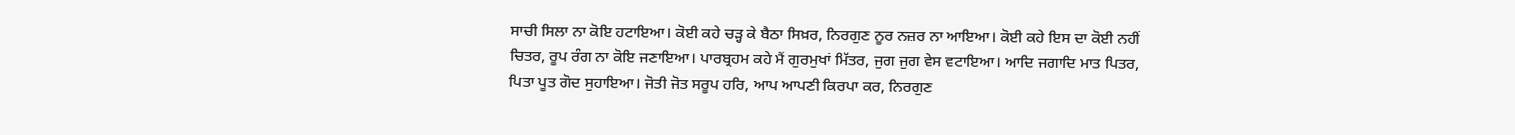ਸਾਚੀ ਸਿਲਾ ਨਾ ਕੋਇ ਹਟਾਇਆ। ਕੋਈ ਕਹੇ ਚੜ੍ਹ ਕੇ ਬੈਠਾ ਸਿਖ਼ਰ, ਨਿਰਗੁਣ ਨੂਰ ਨਜ਼ਰ ਨਾ ਆਇਆ। ਕੋਈ ਕਹੇ ਇਸ ਦਾ ਕੋਈ ਨਹੀਂ ਚਿਤਰ, ਰੂਪ ਰੰਗ ਨਾ ਕੋਇ ਜਣਾਇਆ। ਪਾਰਬ੍ਰਹਮ ਕਹੇ ਮੈਂ ਗੁਰਮੁਖਾਂ ਮਿੱਤਰ, ਜੁਗ ਜੁਗ ਵੇਸ ਵਟਾਇਆ। ਆਦਿ ਜਗਾਦਿ ਮਾਤ ਪਿਤਰ, ਪਿਤਾ ਪੂਤ ਗੋਦ ਸੁਹਾਇਆ। ਜੋਤੀ ਜੋਤ ਸਰੂਪ ਹਰਿ, ਆਪ ਆਪਣੀ ਕਿਰਪਾ ਕਰ, ਨਿਰਗੁਣ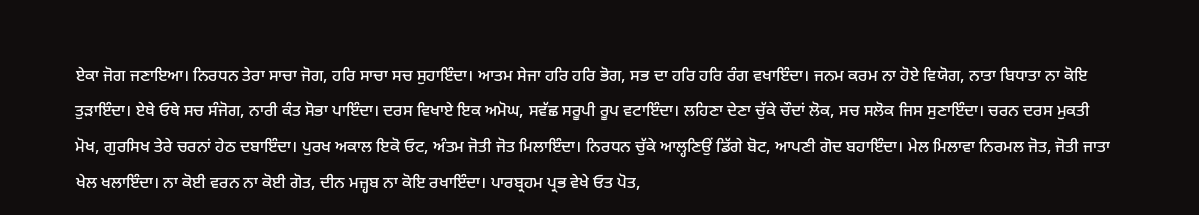ਏਕਾ ਜੋਗ ਜਣਾਇਆ। ਨਿਰਧਨ ਤੇਰਾ ਸਾਚਾ ਜੋਗ, ਹਰਿ ਸਾਚਾ ਸਚ ਸੁਹਾਇੰਦਾ। ਆਤਮ ਸੇਜਾ ਹਰਿ ਹਰਿ ਭੋਗ, ਸਭ ਦਾ ਹਰਿ ਹਰਿ ਰੰਗ ਵਖਾਇੰਦਾ। ਜਨਮ ਕਰਮ ਨਾ ਹੋਏ ਵਿਯੋਗ, ਨਾਤਾ ਬਿਧਾਤਾ ਨਾ ਕੋਇ ਤੁੜਾਇੰਦਾ। ਏਥੇ ਓਥੇ ਸਚ ਸੰਜੋਗ, ਨਾਰੀ ਕੰਤ ਸੋਭਾ ਪਾਇੰਦਾ। ਦਰਸ ਵਿਖਾਏ ਇਕ ਅਮੋਘ, ਸਵੱਛ ਸਰੂਪੀ ਰੂਪ ਵਟਾਇੰਦਾ। ਲਹਿਣਾ ਦੇਣਾ ਚੁੱਕੇ ਚੌਦਾਂ ਲੋਕ, ਸਚ ਸਲੋਕ ਜਿਸ ਸੁਣਾਇੰਦਾ। ਚਰਨ ਦਰਸ ਮੁਕਤੀ ਮੋਖ, ਗੁਰਸਿਖ ਤੇਰੇ ਚਰਨਾਂ ਹੇਠ ਦਬਾਇੰਦਾ। ਪੁਰਖ ਅਕਾਲ ਇਕੋ ਓਟ, ਅੰਤਮ ਜੋਤੀ ਜੋਤ ਮਿਲਾਇੰਦਾ। ਨਿਰਧਨ ਚੁੱਕੇ ਆਲ੍ਹਣਿਉਂ ਡਿੱਗੇ ਬੋਟ, ਆਪਣੀ ਗੋਦ ਬਹਾਇੰਦਾ। ਮੇਲ ਮਿਲਾਵਾ ਨਿਰਮਲ ਜੋਤ, ਜੋਤੀ ਜਾਤਾ ਖੇਲ ਖਲਾਇੰਦਾ। ਨਾ ਕੋਈ ਵਰਨ ਨਾ ਕੋਈ ਗੋਤ, ਦੀਨ ਮਜ਼੍ਹਬ ਨਾ ਕੋਇ ਰਖਾਇੰਦਾ। ਪਾਰਬ੍ਰਹਮ ਪ੍ਰਭ ਵੇਖੇ ਓਤ ਪੋਤ,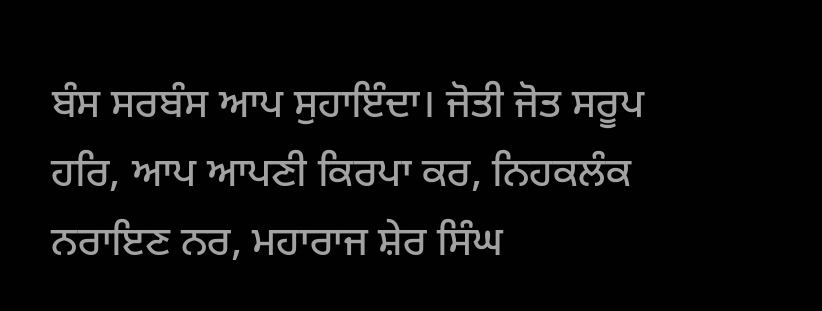ਬੰਸ ਸਰਬੰਸ ਆਪ ਸੁਹਾਇੰਦਾ। ਜੋਤੀ ਜੋਤ ਸਰੂਪ ਹਰਿ, ਆਪ ਆਪਣੀ ਕਿਰਪਾ ਕਰ, ਨਿਹਕਲੰਕ ਨਰਾਇਣ ਨਰ, ਮਹਾਰਾਜ ਸ਼ੇਰ ਸਿੰਘ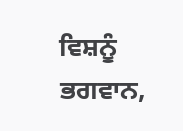ਵਿਸ਼ਨੂੰ ਭਗਵਾਨ,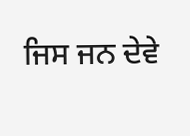ਜਿਸ ਜਨ ਦੇਵੇ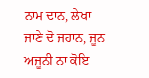ਨਾਮ ਦਾਨ, ਲੇਖਾ ਜਾਣੇ ਦੋ ਜਹਾਨ, ਜੂਨ ਅਜੂਨੀ ਨਾ ਕੋਇ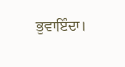ਭੁਵਾਇੰਦਾ।